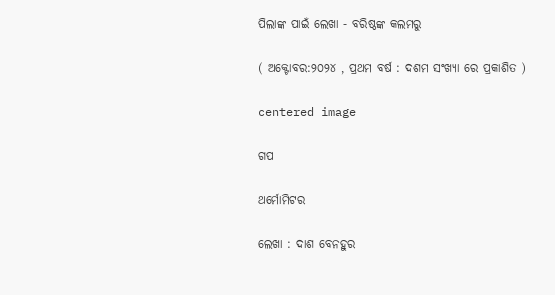ପିଲାଙ୍କ ପାଇଁ ଲେଖା - ବରିଷ୍ଠଙ୍କ କଲମରୁ

( ଅକ୍ଟୋବର:୨୦୨୪ , ପ୍ରଥମ ବର୍ଷ : ଦଶମ ସଂଖ୍ୟା ରେ ପ୍ରକାଶିତ )

centered image

ଗପ

ଥର୍ମୋମିଟର

ଲେଖା : ଦାଶ ବେନହୁର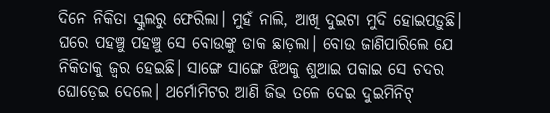ଦିନେ ନିକିତା ସ୍କୁଲରୁ ଫେରିଲା। ମୁହଁ ନାଲି, ଆଖି ଦୁଇଟା ମୁଦି ହୋଇପଡ଼ୁଛି।
ଘରେ ପହଞ୍ଚୁ ପହଞ୍ଚୁ ସେ ବୋଉଙ୍କୁ ଡାକ ଛାଡ଼ଲା। ବୋଉ ଜାଣିପାରିଲେ ଯେ ନିକିତାକୁ ଜ୍ଵର ହେଇଛି। ସାଙ୍ଗେ ସାଙ୍ଗେ ଝିଅକୁ ଶୁଆଇ ପକାଇ ସେ ଚଦର ଘୋଡ଼େଇ ଦେଲେ। ଥର୍ମୋମିଟର ଆଣି ଜିଭ ତଳେ ଦେଇ ଦୁଇମିନିଟ୍‌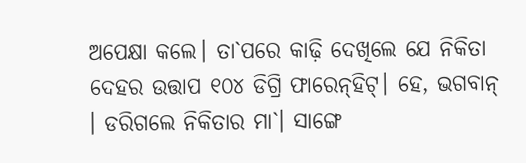ଅପେକ୍ଷା କଲେ। ତା`ପରେ କାଢ଼ି ଦେଖିଲେ ଯେ ନିକିତା ଦେହର ଉତ୍ତାପ ୧୦୪ ଡିଗ୍ରି ଫାରେନ୍‌ହିଟ୍‌। ହେ, ଭଗବାନ୍‌ । ଡରିଗଲେ ନିକିତାର ମା`। ସାଙ୍ଗେ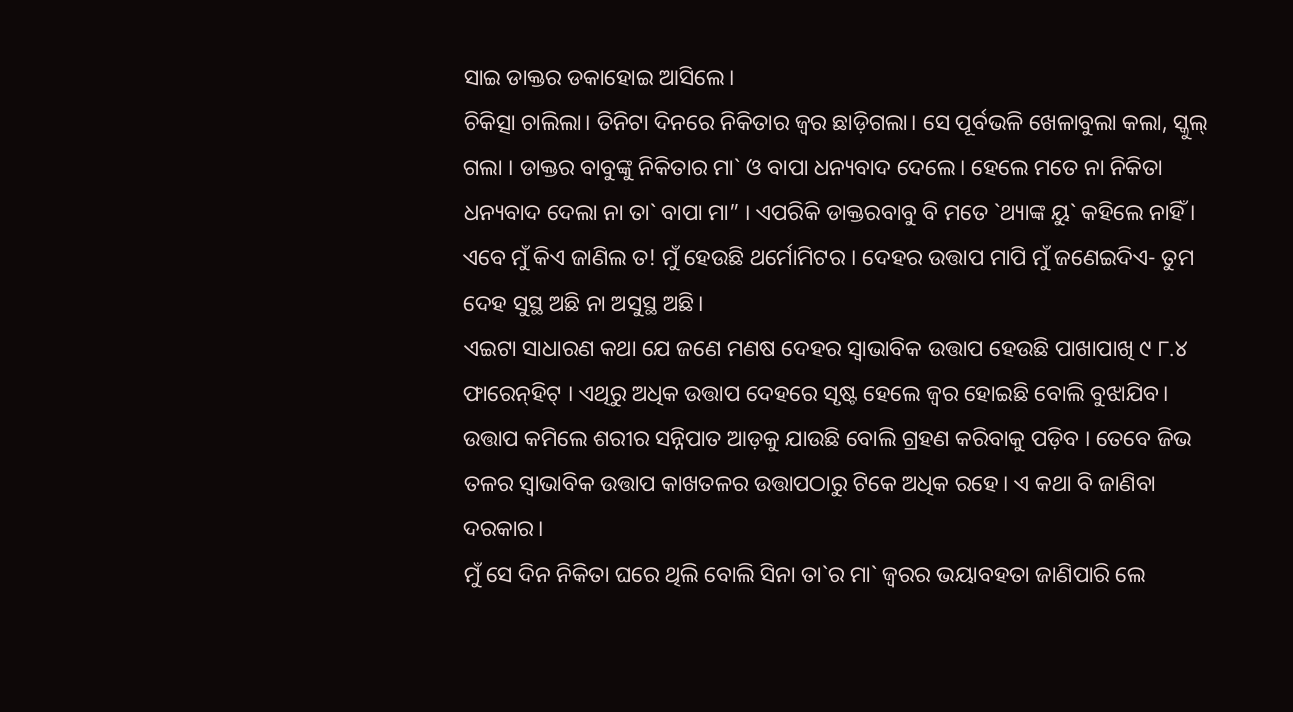ସାଇ ଡାକ୍ତର ଡକାହୋଇ ଆସିଲେ।
ଚିକିତ୍ସା ଚାଲିଲା। ତିନିଟା ଦିନରେ ନିକିତାର ଜ୍ଵର ଛାଡ଼ିଗଲା। ସେ ପୂର୍ବଭଳି ଖେଳାବୁଲା କଲା, ସ୍କୁଲ୍‌ ଗଲା । ଡାକ୍ତର ବାବୁଙ୍କୁ ନିକିତାର ମା` ଓ ବାପା ଧନ୍ୟବାଦ ଦେଲେ। ହେଲେ ମତେ ନା ନିକିତା ଧନ୍ୟବାଦ ଦେଲା ନା ତା` ବାପା ମା” । ଏପରିକି ଡାକ୍ତରବାବୁ ବି ମତେ `ଥ୍ୟାଙ୍କ ୟୁ` କହିଲେ ନାହିଁ ।
ଏବେ ମୁଁ କିଏ ଜାଣିଲ ତ! ମୁଁ ହେଉଛି ଥର୍ମୋମିଟର । ଦେହର ଉତ୍ତାପ ମାପି ମୁଁ ଜଣେଇଦିଏ- ତୁମ ଦେହ ସୁସ୍ଥ ଅଛି ନା ଅସୁସ୍ଥ ଅଛି।
ଏଇଟା ସାଧାରଣ କଥା ଯେ ଜଣେ ମଣଷ ଦେହର ସ୍ବାଭାବିକ ଉତ୍ତାପ ହେଉଛି ପାଖାପାଖି ୯ ୮.୪ ଫାରେନ୍‌ହିଟ୍‌ । ଏଥିରୁ ଅଧିକ ଉତ୍ତାପ ଦେହରେ ସୃଷ୍ଟ ହେଲେ ଜ୍ଵର ହୋଇଛି ବୋଲି ବୁଝାଯିବ। ଉତ୍ତାପ କମିଲେ ଶରୀର ସନ୍ନିପାତ ଆଡ଼କୁ ଯାଉଛି ବୋଲି ଗ୍ରହଣ କରିବାକୁ ପଡ଼ିବ । ତେବେ ଜିଭ ତଳର ସ୍ଵାଭାବିକ ଉତ୍ତାପ କାଖତଳର ଉତ୍ତାପଠାରୁ ଟିକେ ଅଧିକ ରହେ। ଏ କଥା ବି ଜାଣିବା ଦରକାର।
ମୁଁ ସେ ଦିନ ନିକିତା ଘରେ ଥିଲି ବୋଲି ସିନା ତା`ର ମା` ଜ୍ଵରର ଭୟାବହତା ଜାଣିପାରି ଲେ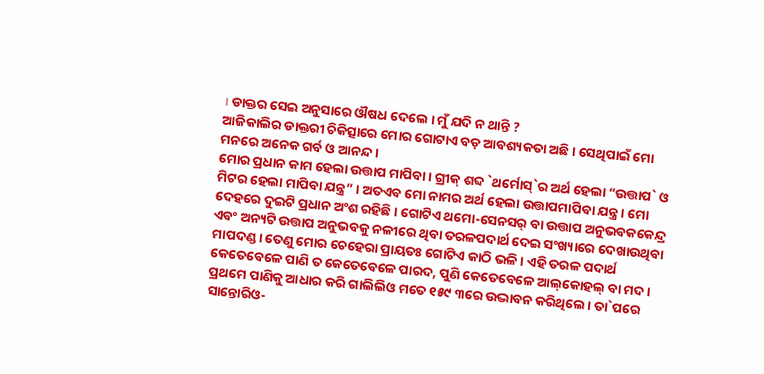। ଡାକ୍ତର ସେଇ ଅନୁସାରେ ଔଷଧ ଦେଲେ । ମୁଁ ଯଦି ନ ଥାନ୍ତି ?
ଆଜିକାଲିର ଡାକ୍ତରୀ ଚିକିତ୍ସାରେ ମୋର ଗୋଟାଏ ବଡ଼ ଆବଶ୍ୟକତା ଅଛି। ସେଥିପାଇଁ ମୋ ମନରେ ଅନେକ ଗର୍ବ ଓ ଆନନ୍ଦ।
ମୋର ପ୍ରଧାନ କାମ ହେଲା ଉତ୍ତାପ ମାପିବା । ଗ୍ରୀକ୍‌ ଶବ୍ଦ `ଥର୍ମୋସ୍‌`ର ଅର୍ଥ ହେଲା “ଉତ୍ତାପ` ଓ ମିଟର ହେଲା ମାପିବା ଯନ୍ତ୍ର” । ଅତଏବ ମୋ ନାମର ଅର୍ଥ ହେଲା ଉତ୍ତାପମାପିବା ଯନ୍ତ୍ର । ମୋ ଦେହରେ ଦୁଇଟି ପ୍ରଧାନ ଅଂଶ ରହିଛି । ଗୋଟିଏ ଥମୋ-ସେନସର୍‌ ବା ଉତ୍ତାପ ଅନୁଭବକକେନ୍ଦ୍ର ଏବଂ ଅନ୍ୟଟି ଉତ୍ତାପ ଅନୁଭବକୁ ନଳୀରେ ଥିବା ତରଳପଦାର୍ଥ ଦେଇ ସଂଖ୍ୟାରେ ଦେଖାଉଥିବା ମାପଦଣ୍ଡ। ତେଣୁ ମୋର ଚେହେରା ପ୍ରାୟତଃ ଗୋଟିଏ କାଠି ଭଳି । ଏହି ତରଳ ପଦାର୍ଥ କେତେବେଳେ ପାଣି ତ କେତେବେଳେ ପାରଦ, ପୁଣି କେତେବେଳେ ଆଲ୍‌କୋହଲ୍‌ ବା ମଦ।
ପ୍ରଥମେ ପାଣିକୁ ଆଧାର କରି ଗାଲିଲିଓ ମତେ ୧୫୯ ୩ରେ ଉଦ୍ଭାବନ କରିଥିଲେ। ତା`ପରେ ସାନ୍ତୋରିଓ-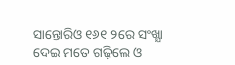ସାନ୍ତୋରିଓ ୧୬୧ ୨ରେ ସଂଖ୍ଯା ଦେଇ ମତେ ଗଢ଼ିଲେ ଓ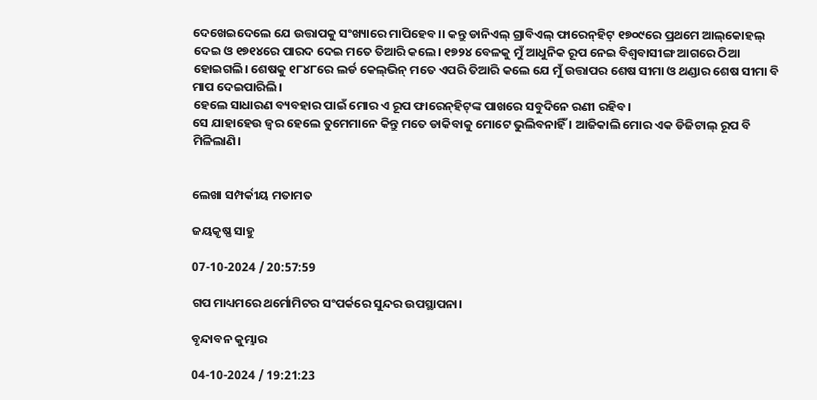ଦେଖେଇଦେଲେ ଯେ ଉତ୍ତାପକୁ ସଂଖ୍ୟାରେ ମାପିହେବ।। କନ୍ତୁ ଡାନିଏଲ୍‌ ଗ୍ରାବିଏଲ୍‌ ଫାରେନ୍‌ହିଟ୍‌ ୧୭୦୯ରେ ପ୍ରଥମେ ଆଲ୍‌କୋହଲ୍‌ ଦେଇ ଓ ୧୭୧୪ରେ ପାରଦ ଦେଇ ମତେ ତିଆରି କଲେ। ୧୭୨୪ ବେଳକୁ ମୁଁ ଆଧୁନିକ ରୂପ ନେଇ ବିଶ୍ଵବାସୀଙ୍ଗ ଆଗରେ ଠିଆ ହୋଇଗଲି। ଶେଷକୁ ୧୮୪୮ରେ ଲର୍ଡ କେଲ୍‌ଭିନ୍‌ ମତେ ଏପରି ତିଆରି କଲେ ଯେ ମୁଁ ଉତ୍ତାପର ଶେଷ ସୀମା ଓ ଥଣ୍ଡାର ଶେଷ ସୀମା ବି ମାପ ଦେଇପାରିଲି।
ହେଲେ ସାଧାରଣ ବ୍ୟବହାର ପାଇଁ ମୋର ଏ ରୂପ ଫାରେନ୍‌ହିଟ୍‌ଙ୍କ ପାଖରେ ସବୁଦିନେ ରଣୀ ରହିବ।
ସେ ଯାହାହେଉ ଜ୍ଵର ହେଲେ ତୁମେମାନେ କିନ୍ତୁ ମତେ ଡାକିବାକୁ ମୋଟେ ଭୁଲିବନାହିଁ । ଆଜିକାଲି ମୋର ଏକ ଡିଜିଟାଲ୍‌ ରୂପ ବି ମିଳିଲାଣି।


ଲେଖା ସମ୍ପର୍କୀୟ ମତାମତ

ଜୟକୃଷ୍ଣ ସାହୁ

07-10-2024 / 20:57:59

ଗପ ମାଧ୍ୟମରେ ଥର୍ମୋମିଟର ସଂପର୍କରେ ସୁନ୍ଦର ଉପସ୍ଥାପନା।

ବୃନ୍ଦାବନ କୁମ୍ଭାର

04-10-2024 / 19:21:23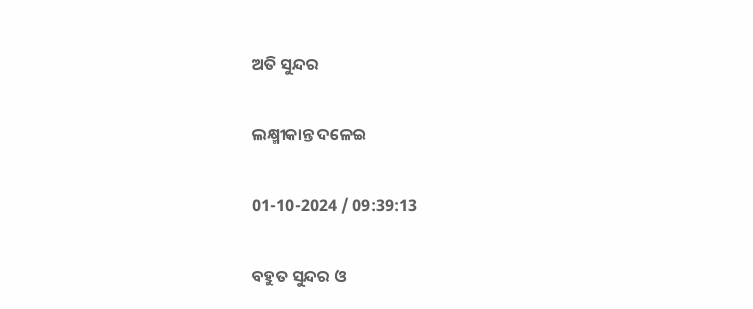ଅତି ସୁନ୍ଦର

ଲକ୍ଷ୍ମୀକାନ୍ତ ଦଳେଇ

01-10-2024 / 09:39:13

ବହୁତ ସୁନ୍ଦର ଓ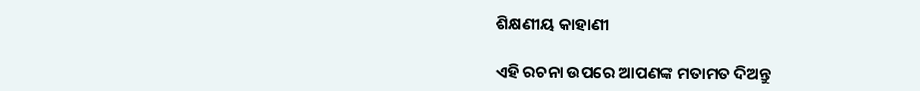ଶିକ୍ଷଣୀୟ କାହାଣୀ

ଏହି ରଚନା ଉପରେ ଆପଣଙ୍କ ମତାମତ ଦିଅନ୍ତୁ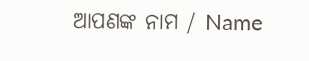ଆପଣଙ୍କ ନାମ / Name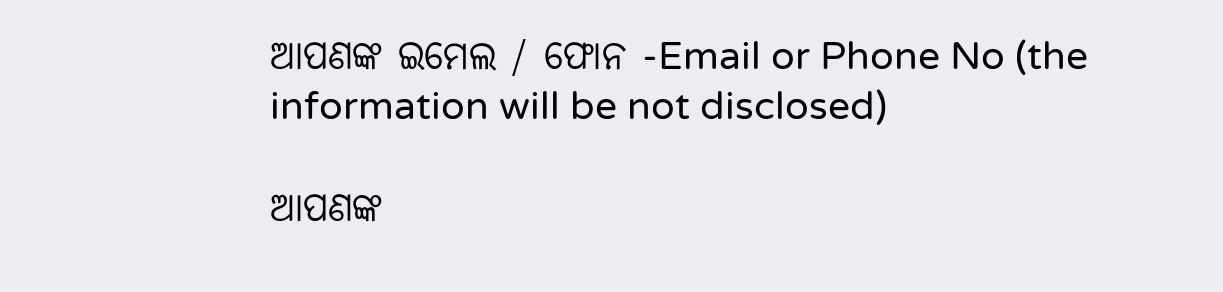ଆପଣଙ୍କ ଇମେଲ / ଫୋନ -Email or Phone No (the information will be not disclosed)

ଆପଣଙ୍କ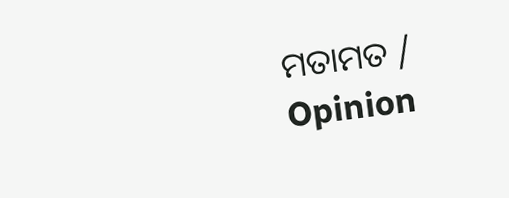ମତାମତ / Opinion